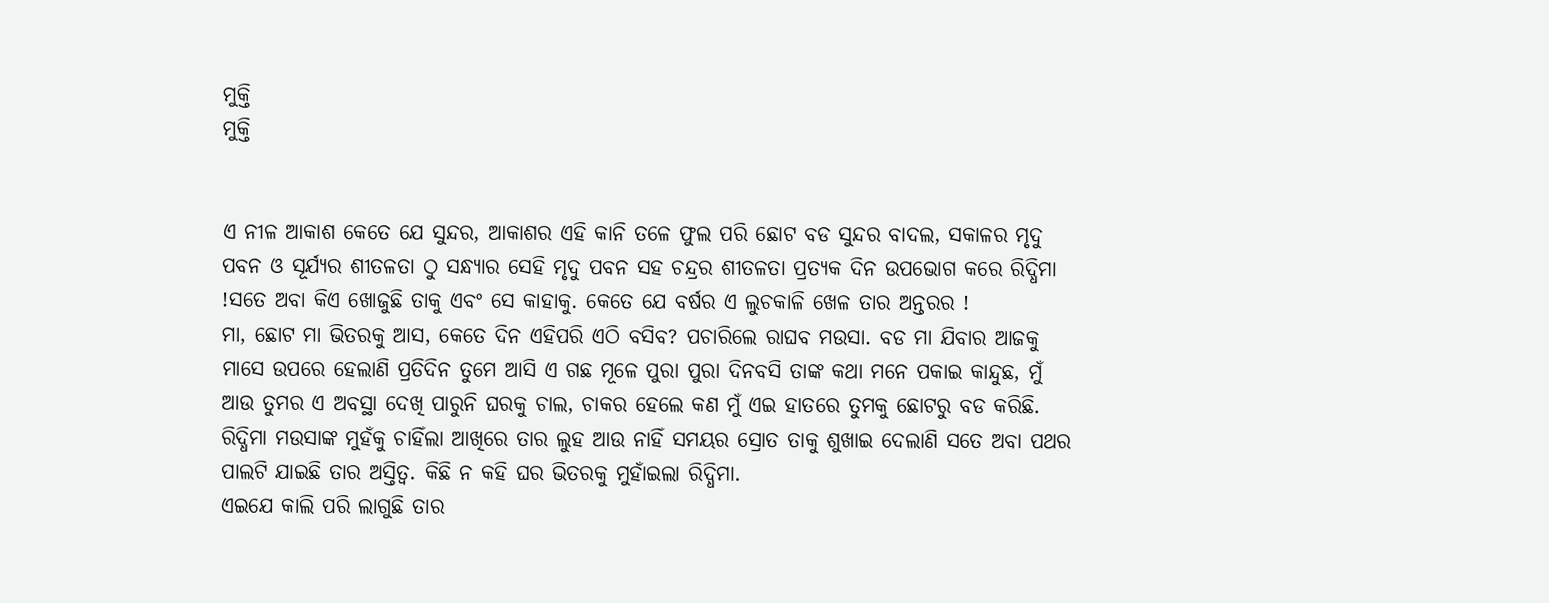ମୁକ୍ତି
ମୁକ୍ତି


ଏ ନୀଳ ଆକାଶ କେତେ ଯେ ସୁନ୍ଦର, ଆକାଶର ଏହି କାନି ତଳେ ଫୁଲ ପରି ଛୋଟ ବଡ ସୁନ୍ଦର ବାଦଲ, ସକାଳର ମୃଦୁ ପବନ ଓ ସୂର୍ଯ୍ୟର ଶୀତଳତା ଠୁ ସନ୍ଧ୍ୟାର ସେହି ମୃଦୁ ପବନ ସହ ଚନ୍ଦ୍ରର ଶୀତଳତା ପ୍ରତ୍ୟକ ଦିନ ଉପଭୋଗ କରେ ରିଦ୍ଧିମା !ସତେ ଅବା କିଏ ଖୋଜୁଛି ତାକୁ ଏବଂ ସେ କାହାକୁ. କେତେ ଯେ ବର୍ଷର ଏ ଲୁଚକାଳି ଖେଳ ତାର ଅନ୍ତରର !
ମା, ଛୋଟ ମା ଭିତରକୁ ଆସ, କେତେ ଦିନ ଏହିପରି ଏଠି ବସିବ? ପଚାରିଲେ ରାଘବ ମଉସା. ବଡ ମା ଯିବାର ଆଜକୁ ମାସେ ଉପରେ ହେଲାଣି ପ୍ରତିଦିନ ତୁମେ ଆସି ଏ ଗଛ ମୂଳେ ପୁରା ପୁରା ଦିନବସି ତାଙ୍କ କଥା ମନେ ପକାଇ କାନ୍ଦୁଛ, ମୁଁ ଆଉ ତୁମର ଏ ଅବସ୍ଥା ଦେଖି ପାରୁନି ଘରକୁ ଚାଲ, ଚାକର ହେଲେ କଣ ମୁଁ ଏଇ ହାତରେ ତୁମକୁ ଛୋଟରୁ ବଡ କରିଛି. ରିଦ୍ଧିମା ମଉସାଙ୍କ ମୁହଁକୁ ଚାହିଁଲା ଆଖିରେ ତାର ଲୁହ ଆଉ ନାହିଁ ସମୟର ସ୍ରୋତ ତାକୁ ଶୁଖାଇ ଦେଲାଣି ସତେ ଅବା ପଥର ପାଲଟି ଯାଇଛି ତାର ଅସ୍ତିତ୍ବ. କିଛି ନ କହି ଘର ଭିତରକୁ ମୁହାଁଇଲା ରିଦ୍ଧିମା.
ଏଇଯେ କାଲି ପରି ଲାଗୁଛି ତାର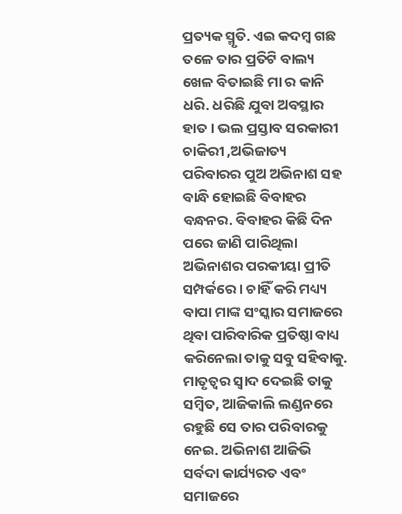ପ୍ରତ୍ୟକ ସ୍ମୃତି. ଏଇ କଦମ୍ବ ଗଛ ତଳେ ତାର ପ୍ରତିଟି ବାଲ୍ୟ ଖେଳ ବିତାଇଛି ମା ର କାନି ଧରି. ଧରିଛି ଯୁବା ଅବସ୍ଥାର ହାତ । ଭଲ ପ୍ରସ୍ତାବ ସରକାରୀ ଚାକିରୀ ,ଅଭିଜାତ୍ୟ ପରିବାରର ପୁଅ ଅଭିନାଶ ସହ ବାନ୍ଧି ହୋଇଛି ବିବାହର ବନ୍ଧନର. ବିବାହର କିଛି ଦିନ ପରେ ଜାଣି ପାରିଥିଲା ଅଭିନାଶର ପରକୀୟା ପ୍ରୀତି ସମ୍ପର୍କରେ । ଚାହିଁ କରି ମଧ୍ୟ୍ୟ ବାପା ମାଙ୍କ ସଂସ୍କାର ସମାଜରେ ଥିବା ପାରିବାରିକ ପ୍ରତିଷ୍ଠା ବାଧ୍ୟ କରିନେଲା ତାକୁ ସବୁ ସହିବାକୁ.
ମାତୃତ୍ୱର ସ୍ୱାଦ ଦେଇଛି ତାକୁ ସମ୍ବିତ, ଆଜିକାଲି ଲଣ୍ଡନରେ ରହୁଛି ସେ ତାର ପରିବାରକୁ ନେଇ. ଅଭିନାଶ ଆଜିଭି ସର୍ବଦା କାର୍ଯ୍ୟରତ ଏବଂ ସମାଜରେ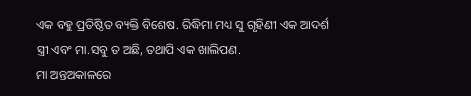ଏକ ବହୁ ପ୍ରତିଷ୍ଠିତ ବ୍ୟକ୍ତି ବିଶେଷ. ରିଦ୍ଧିମା ମଧ୍ୟ ସୁ ଗୃହିଣୀ ଏକ ଆଦର୍ଶ ସ୍ତ୍ରୀ ଏବଂ ମା.ସବୁ ତ ଅଛି, ତଥାପି ଏକ ଖାଲିପଣ.
ମା ଅନ୍ତଅକାଳରେ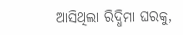ଆସିଥିଲା ରିଦ୍ଧିମା ଘରକୁ,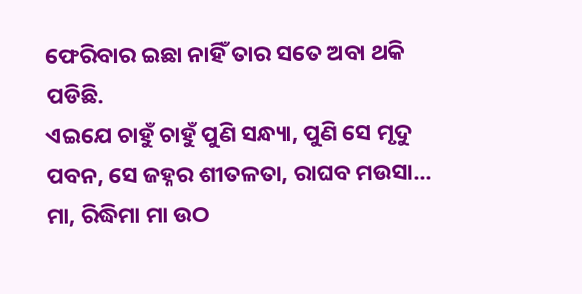ଫେରିବାର ଇଛା ନାହିଁ ତାର ସତେ ଅବା ଥକି ପଡିଛି.
ଏଇଯେ ଚାହୁଁ ଚାହୁଁ ପୁଣି ସନ୍ଧ୍ୟା, ପୁଣି ସେ ମୃଦୁ ପବନ, ସେ ଜହ୍ନର ଶୀତଳତା, ରାଘବ ମଉସା... ମା, ରିଦ୍ଧିମା ମା ଉଠ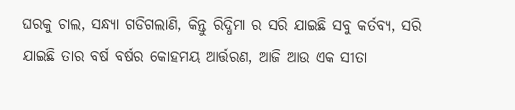ଘରକୁ ଚାଲ, ସନ୍ଧ୍ୟା ଗଡିଗଲାଣି, କିନ୍ତୁ ରିଦ୍ଧିମା ର ସରି ଯାଇଛି ସବୁ କର୍ତବ୍ୟ, ସରି ଯାଇଛି ତାର ବର୍ଷ ବର୍ଷର କୋହମୟ ଆର୍ତ୍ତରଣ, ଆଜି ଆଉ ଏକ ସୀତା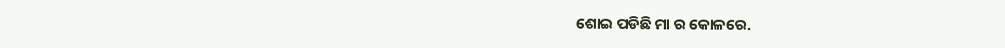ଶୋଇ ପଡିଛି ମା ର କୋଳରେ.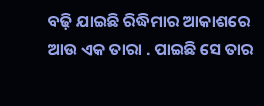ବଢ଼ି ଯାଇଛି ରିଦ୍ଧିମାର ଆକାଶରେ ଆଉ ଏକ ତାରା . ପାଇଛି ସେ ତାର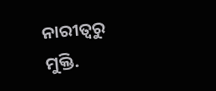ନାରୀତ୍ୱରୁ ମୁକ୍ତି.